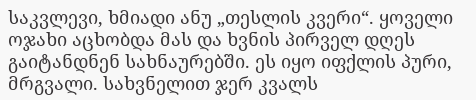საკვლევი, ხმიადი ანუ „თესლის კვერი“. ყოველი ოჯახი აცხობდა მას და ხვნის პირველ დღეს გაიტანდნენ სახნაურებში. ეს იყო იფქლის პური, მრგვალი. სახვნელით ჯერ კვალს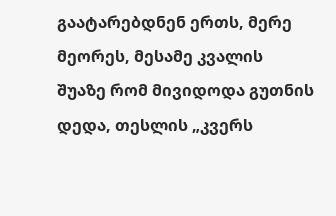გაატარებდნენ ერთს, მერე მეორეს, მესამე კვალის შუაზე რომ მივიდოდა გუთნის დედა, თესლის „კვერს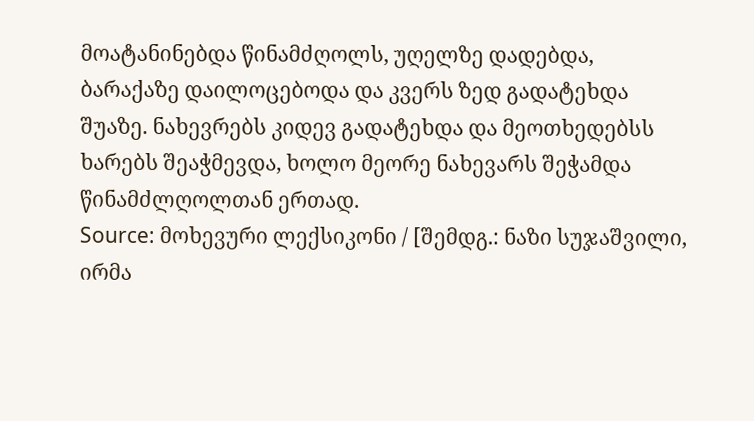მოატანინებდა წინამძღოლს, უღელზე დადებდა, ბარაქაზე დაილოცებოდა და კვერს ზედ გადატეხდა შუაზე. ნახევრებს კიდევ გადატეხდა და მეოთხედებსს ხარებს შეაჭმევდა, ხოლო მეორე ნახევარს შეჭამდა წინამძლღოლთან ერთად.
Source: მოხევური ლექსიკონი / [შემდგ.: ნაზი სუჯაშვილი, ირმა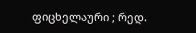ფიცხელაური ; რედ.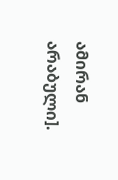ამირან არაბული].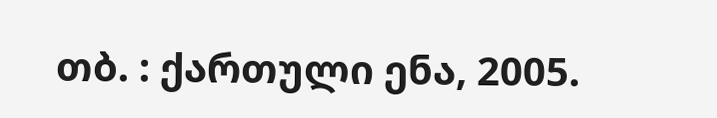თბ. : ქართული ენა, 2005.